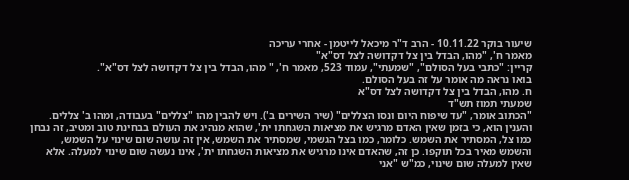שיעור בוקר 10.11.22 - הרב ד"ר מיכאל לייטמן - אחרי עריכה
מאמר ח', "מהו, הבדל בין צל דקדושה לצל דס"א"
קריין: "כתבי בעל הסולם", "שמעתי", עמוד 523, מאמר ח', " מהו, הבדל בין צל דקדושה לצל דס"א".
בואו נראה מה אומר על זה בעל הסולם.
ח. מהו, הבדל בין צל דקדושה לצל דס"א
שמעתי תמוז תש"ד
"הכתוב אומר, "עד שיפוח היום ונסו הצללים" (שיר השירים ב'). ויש להבין מהו "צללים" בעבודה, ומהו ב' צללים. והענין הוא, כי בזמן שאין האדם מרגיש את מציאות השגחתו ית', שהוא מנהיג את העולם בבחינת טוב ומטיב, זה נבחן כמו צל, המסתיר את השמש. כלומר, כמו בצל הגשמי, שמסתיר את השמש, אין זה עושה שום שינוי על השמש, והשמש מאיר בכל תוקפו. כן זה, שהאדם אינו מרגיש את מציאות השגחתו ית', אינו נעשה שום שינוי למעלה. אלא שאין למעלה שום שינוי, כמ"ש "אני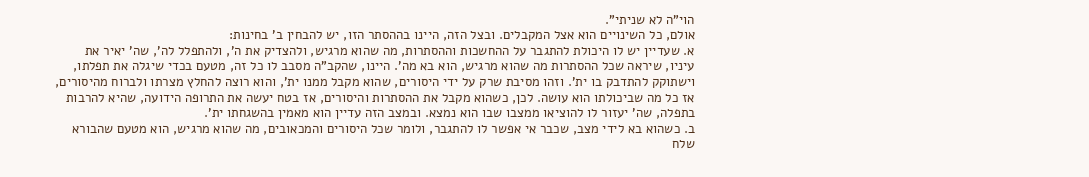הוי"ה לא שניתי".
אולם, כל השינויים הוא אצל המקבלים. ובצל הזה, היינו בההסתר הזו, יש להבחין ב' בחינות:
א. שעדיין יש לו היכולת להתגבר על ההחשכות וההסתרות, מה שהוא מרגיש, ולהצדיק את ה', ולהתפלל לה', שה' יאיר את עיניו, שיראה שכל ההסתרות מה שהוא מרגיש, הוא בא מה'. היינו, שהקב"ה מסבב לו כל זה, מטעם בכדי שיגלה את תפלתו, וישתוקק להתדבק בו ית'. וזהו מסיבת שרק על ידי היסורים, שהוא מקבל ממנו ית', והוא רוצה להחלץ מצרתו ולברוח מהיסורים, אז כל מה שביכולתו הוא עושה. לכן, כשהוא מקבל את ההסתרות והיסורים, אז בטח יעשה את התרופה הידועה, שהיא להרבות בתפלה, שה' יעזור לו להוציאו ממצבו שבו הוא נמצא. ובמצב הזה עדיין הוא מאמין בהשגחתו ית'.
ב. כשהוא בא לידי מצב, שכבר אי אפשר לו להתגבר, ולומר שכל היסורים והמכאובים, מה שהוא מרגיש, הוא מטעם שהבורא שלח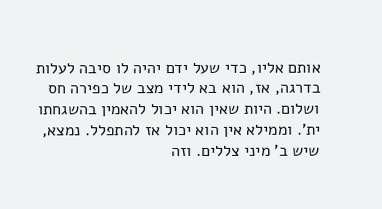אותם אליו, כדי שעל ידם יהיה לו סיבה לעלות בדרגה, אז, הוא בא לידי מצב של כפירה חס ושלום. היות שאין הוא יכול להאמין בהשגחתו ית'. וממילא אין הוא יכול אז להתפלל. נמצא, שיש ב' מיני צללים. וזה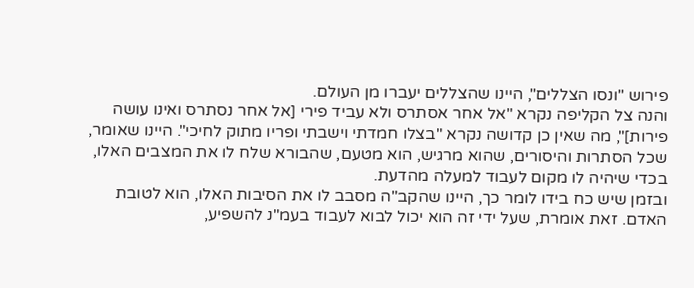פירוש "ונסו הצללים", היינו שהצללים יעברו מן העולם.
והנה צל הקליפה נקרא "אל אחר אסתרס ולא עביד פירי [אל אחר נסתרס ואינו עושה פירות]", מה שאין כן קדושה נקרא "בצלו חמדתי וישבתי ופריו מתוק לחיכי". היינו שאומר, שכל הסתרות והיסורים, שהוא מרגיש, הוא מטעם, שהבורא שלח לו את המצבים האלו, בכדי שיהיה לו מקום לעבוד למעלה מהדעת.
ובזמן שיש כח בידו לומר כך, היינו שהקב"ה מסבב לו את הסיבות האלו, הוא לטובת האדם. זאת אומרת, שעל ידי זה הוא יכול לבוא לעבוד בעמ"נ להשפיע,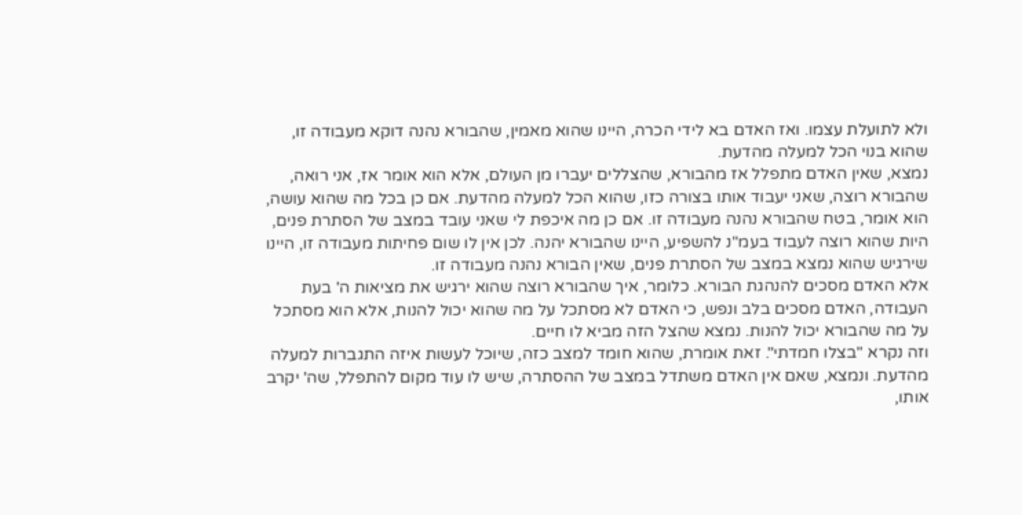ולא לתועלת עצמו. ואז האדם בא לידי הכרה, היינו שהוא מאמין, שהבורא נהנה דוקא מעבודה זו, שהוא בנוי הכל למעלה מהדעת.
נמצא, שאין האדם מתפלל אז מהבורא, שהצללים יעברו מן העולם, אלא הוא אומר אז, אני רואה, שהבורא רוצה, שאני יעבוד אותו בצורה כזו, שהוא הכל למעלה מהדעת. אם כן בכל מה שהוא עושה, הוא אומר, בטח שהבורא נהנה מעבודה זו. אם כן מה איכפת לי שאני עובד במצב של הסתרת פנים, היות שהוא רוצה לעבוד בעמ"נ להשפיע, היינו שהבורא יהנה. לכן אין לו שום פחיתות מעבודה זו, היינו שירגיש שהוא נמצא במצב של הסתרת פנים, שאין הבורא נהנה מעבודה זו.
אלא האדם מסכים להנהגת הבורא. כלומר, איך שהבורא רוצה שהוא ירגיש את מציאות ה' בעת העבודה, האדם מסכים בלב ונפש, כי האדם לא מסתכל על מה שהוא יכול להנות, אלא הוא מסתכל על מה שהבורא יכול להנות. נמצא שהצל הזה מביא לו חיים.
וזה נקרא "בצלו חמדתי". זאת אומרת, שהוא חומד למצב כזה, שיוכל לעשות איזה התגברות למעלה מהדעת. ונמצא, שאם אין האדם משתדל במצב של ההסתרה, שיש לו עוד מקום להתפלל, שה' יקרב אותו,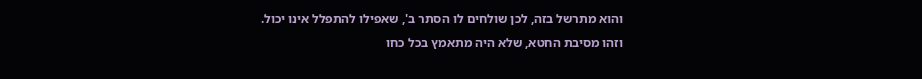והוא מתרשל בזה, לכן שולחים לו הסתר ב', שאפילו להתפלל אינו יכול. וזהו מסיבת החטא, שלא היה מתאמץ בכל כחו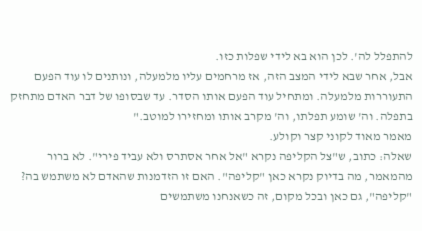להתפלל לה'. לכן הוא בא לידי שפלות כזו.
אבל, אחר שבא לידי המצב הזה, אז מרחמים עליו מלמעלה, ונותנים לו עוד הפעם התעוררות מלמעלה. ומתחיל עוד הפעם אותו הסדר. עד שבסופו של דבר האדם מתחזק בתפלה. וה' שומע תפלתו, וה' מקרב אותו ומחזירו למוטב."
מאמר מאוד לקוני קצר וקולע.
שאלה: כתוב, ש"צל הקליפה נקרא "אל אחר אסתרס ולא עביד פירי". לא ברור מהמאמר, מה בדיוק נקרא כאן "קליפה". האם זו הזדמנות שהאדם לא משתמש בה?
"קליפה", גם כאן ובכל מקום, זה כשאנחנו משתמשים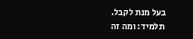בעל מנת לקבל.
תלמיד: ומה זה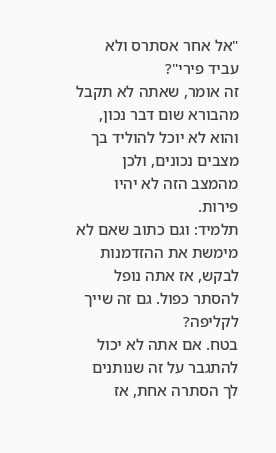"אל אחר אסתרס ולא עביד פירי"?
זה אומר, שאתה לא תקבל מהבורא שום דבר נכון, והוא לא יוכל להוליד בך מצבים נכונים, ולכן מהמצב הזה לא יהיו פירות.
תלמיד: וגם כתוב שאם לא מימשת את ההזדמנות לבקש, אז אתה נופל להסתר כפול. גם זה שייך לקליפה?
בטח. אם אתה לא יכול להתגבר על זה שנותנים לך הסתרה אחת, אז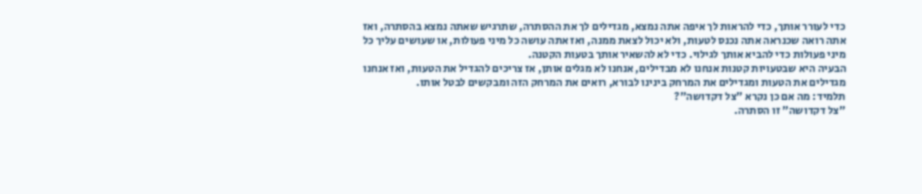כדי לעורר אותך, כדי להראות לך איפה אתה נמצא, מגדילים לך את ההסתרה, שתרגיש שאתה נמצא בהסתרה, ואז אתה רואה שכנראה אתה נכנס לטעות, ולא יכול לצאת ממנה, ואז אתה עושה כל מיני פעולות, או שעושים עליך כל מיני פעולות כדי להביא אותך לגילוי. כדי לא להשאיר אותך בטעות הקטנה.
הבעיה היא שבטעויות קטנות אנחנו לא מבדילים, אנחנו לא מגלים אותן, אז צריכים להגדיל את הטעות, ואז אנחנו מגדילים את הטעות ומגדילים את המרחק בינינו לבורא, רואים את המרחק הזה ומבקשים לבטל אותו.
תלמיד: מה אם כן נקרא "צל דקדושה"?
"צל דקדושה" זו הסתרה.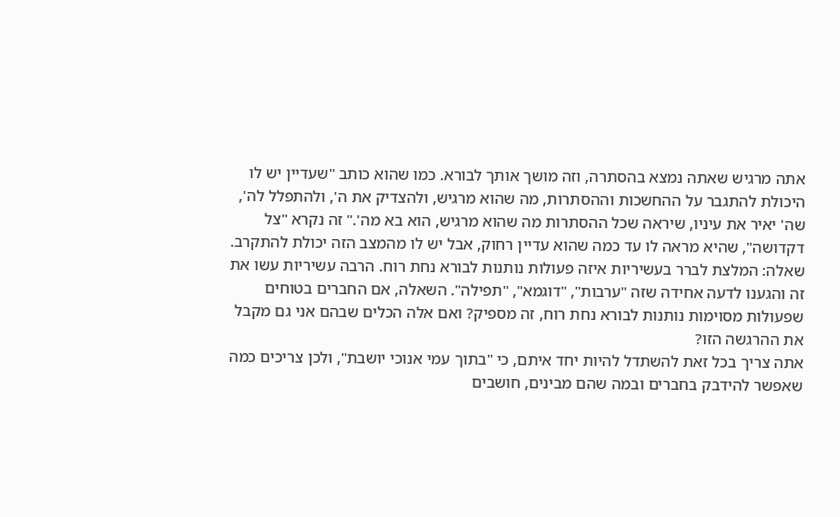אתה מרגיש שאתה נמצא בהסתרה, וזה מושך אותך לבורא. כמו שהוא כותב "שעדיין יש לו היכולת להתגבר על ההחשכות וההסתרות, מה שהוא מרגיש, ולהצדיק את ה', ולהתפלל לה', שה' יאיר את עיניו, שיראה שכל ההסתרות מה שהוא מרגיש, הוא בא מה'." זה נקרא "צל דקדושה", שהיא מראה לו עד כמה שהוא עדיין רחוק, אבל יש לו מהמצב הזה יכולת להתקרב.
שאלה: המלצת לברר בעשיריות איזה פעולות נותנות לבורא נחת רוח. הרבה עשיריות עשו את זה והגענו לדעה אחידה שזה "ערבות", "דוגמא", "תפילה". השאלה, אם החברים בטוחים שפעולות מסוימות נותנות לבורא נחת רוח, זה מספיק? ואם אלה הכלים שבהם אני גם מקבל את ההרגשה הזו?
אתה צריך בכל זאת להשתדל להיות יחד איתם, כי "בתוך עמי אנוכי יושבת", ולכן צריכים כמה שאפשר להידבק בחברים ובמה שהם מבינים, חושבים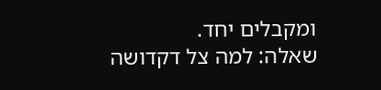ומקבלים יחד.
שאלה: למה צל דקדושה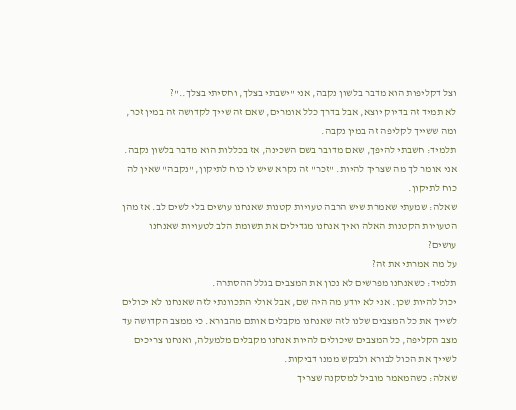וצל דקליפות הוא מדבר בלשון נקבה, אני "ישבתי בצלך, וחסיתי בצלך.."?
לא תמיד זה בדיוק יוצא, אבל בדרך כלל אומרים, שאם זה שייך לקדושה זה במין זכר, ומה ששייך לקליפה זה במין נקבה.
תלמיד: חשבתי להיפך, שאם מדובר בשם השכינה, אז בכללות הוא מדבר בלשון נקבה.
אני אומר לך מה שצריך להיות. "זכר" זה נקרא שיש לו כוח לתיקון, "נקבה" שאין לה כוח לתיקון.
שאלה: שמעתי שאמרת שיש הרבה טעויות קטנות שאנחנו עושים בלי לשים לב. אז מהן הטעויות הקטנות האלה ואיך אנחנו מגדילים את תשומת הלב לטעויות שאנחנו עושים?
על מה אמרתי את זה?
תלמיד: כשאנחנו מפרשים לא נכון את המצבים בגלל ההסתרה.
יכול להיות שכן. אני לא יודע מה היה שם, אבל אולי התכוונתי לזה שאנחנו לא יכולים לשייך את כל המצבים שלנו לזה שאנחנו מקבלים אותם מהבורא. כי ממצב הקדושה עד מצב הקליפה, כל המצבים שיכולים להיות אנחנו מקבלים מלמעלה, ואנחנו צריכים לשייך את הכול לבורא ולבקש ממנו דביקות.
שאלה: כשהמאמר מוביל למסקנה שצריך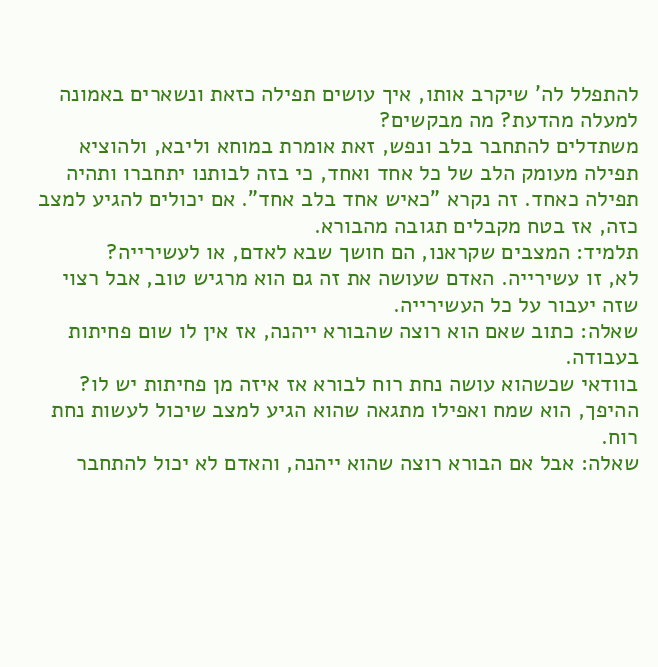להתפלל לה' שיקרב אותו, איך עושים תפילה כזאת ונשארים באמונה למעלה מהדעת? מה מבקשים?
משתדלים להתחבר בלב ונפש, זאת אומרת במוחא וליבא, ולהוציא תפילה מעומק הלב של כל אחד ואחד, כי בזה לבותנו יתחברו ותהיה תפילה כאחד. זה נקרא "כאיש אחד בלב אחד". אם יכולים להגיע למצב כזה, אז בטח מקבלים תגובה מהבורא.
תלמיד: המצבים שקראנו, הם חושך שבא לאדם, או לעשירייה?
לא, זו עשירייה. האדם שעושה את זה גם הוא מרגיש טוב, אבל רצוי שזה יעבור על כל העשירייה.
שאלה: כתוב שאם הוא רוצה שהבורא ייהנה, אז אין לו שום פחיתות בעבודה.
בוודאי שכשהוא עושה נחת רוח לבורא אז איזה מן פחיתות יש לו? ההיפך, הוא שמח ואפילו מתגאה שהוא הגיע למצב שיכול לעשות נחת רוח.
שאלה: אבל אם הבורא רוצה שהוא ייהנה, והאדם לא יכול להתחבר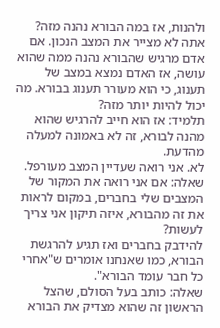ולהנות, אז במה הבורא נהנה מזה?
אתה לא מצייר את המצב הנכון. אם אדם מרגיש שהבורא נהנה ממה שהוא עושה, אז האדם נמצא במצב של תענוג, כי הוא מעורר תענוג בבורא. מה יכול להיות יותר מזה?
תלמיד: אז הוא חייב להרגיש שהוא מהנה לבורא, זה לא באמונה למעלה מהדעת.
לא. אני רואה שעדיין המצב מעורפל.
שאלה: אם אני רואה את המקור של המצבים שלי בחברים, במקום לראות את זה מהבורא, איזה תיקון אני צריך לעשות?
להידבק בחברים ואז תגיע להרגשת הבורא, כמו שאנחנו אומרים ש"אחרי כל חבר עומד הבורא".
שאלה: כותב בעל הסולם, שהצל הראשון זה שהוא מצדיק את הבורא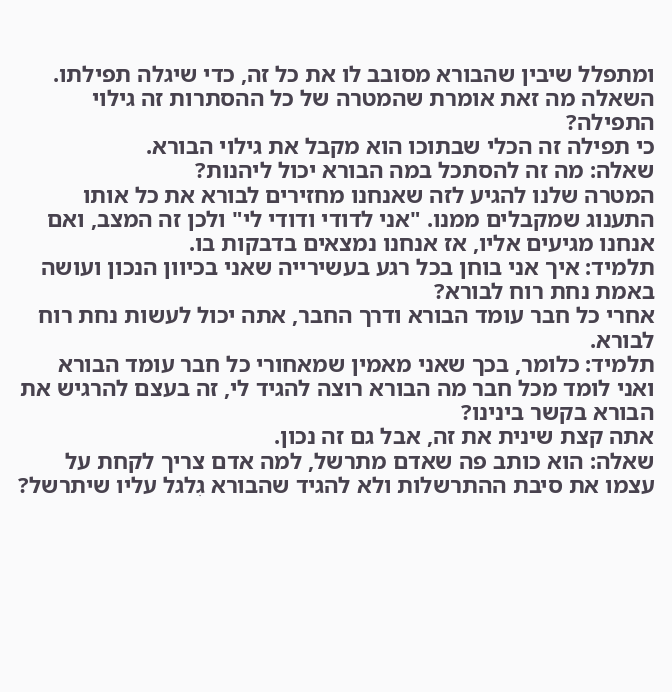ומתפלל שיבין שהבורא מסובב לו את כל זה, כדי שיגלה תפילתו. השאלה מה זאת אומרת שהמטרה של כל ההסתרות זה גילוי התפילה?
כי תפילה זה הכלי שבתוכו הוא מקבל את גילוי הבורא.
שאלה: מה זה להסתכל במה הבורא יכול ליהנות?
המטרה שלנו להגיע לזה שאנחנו מחזירים לבורא את כל אותו התענוג שמקבלים ממנו. "אני לדודי ודודי לי" ולכן זה המצב, ואם אנחנו מגיעים אליו, אז אנחנו נמצאים בדבקות בו.
תלמיד: איך אני בוחן בכל רגע בעשירייה שאני בכיוון הנכון ועושה באמת נחת רוח לבורא?
אחרי כל חבר עומד הבורא ודרך החבר, אתה יכול לעשות נחת רוח לבורא.
תלמיד: כלומר, בכך שאני מאמין שמאחורי כל חבר עומד הבורא ואני לומד מכל חבר מה הבורא רוצה להגיד לי, זה בעצם להרגיש את הבורא בקשר בינינו?
אתה קצת שינית את זה, אבל גם זה נכון.
שאלה: הוא כותב פה שאדם מתרשל, למה אדם צריך לקחת על עצמו את סיבת ההתרשלות ולא להגיד שהבורא גִלגל עליו שיתרשל?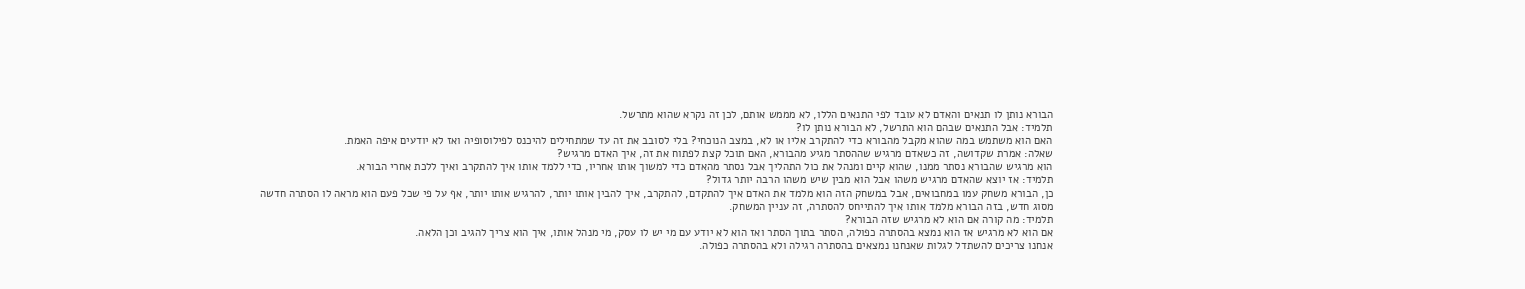הבורא נותן לו תנאים והאדם לא עובד לפי התנאים הללו, לא מממש אותם, לכן זה נקרא שהוא מתרשל.
תלמיד: אבל התנאים שבהם הוא התרשל, לא הבורא נותן לו?
האם הוא משתמש במה שהוא מקבל מהבורא כדי להתקרב אליו או לא, במצב הנוכחי? בלי לסובב את זה עד שמתחילים להיכנס לפילוסופיה ואז לא יודעים איפה האמת.
שאלה: אמרת שקדושה, זה כשאדם מרגיש שההסתר מגיע מהבורא, האם תוכל קצת לפתוח את זה, איך האדם מרגיש?
הוא מרגיש שהבורא נסתר ממנו, שהוא קיים ומנהל את כול התהליך אבל נסתר מהאדם כדי למשוך אותו אחריו, כדי ללמד אותו איך להתקרב ואיך ללכת אחרי הבורא.
תלמיד: אז יוצא שהאדם מרגיש משהו אבל הוא מבין שיש משהו הרבה יותר גדול?
כן, הבורא משחק עמו במחבואים, אבל במשחק הזה הוא מלמד את האדם איך להתקדם, להתקרב, איך להבין אותו יותר, להרגיש אותו יותר, אף על פי שכל פעם הוא מראה לו הסתרה חדשה מסוג חדש, בזה הבורא מלמד אותו איך להתייחס להסתרה, זה עניין המשחק.
תלמיד: מה קורה אם הוא לא מרגיש שזה הבורא?
אם הוא לא מרגיש אז הוא נמצא בהסתרה כפולה, הסתר בתוך הסתר ואז הוא לא יודע עם מי יש לו עסק, מי מנהל אותו, איך הוא צריך להגיב וכן הלאה.
אנחנו צריכים להשתדל לגלות שאנחנו נמצאים בהסתרה רגילה ולא בהסתרה כפולה.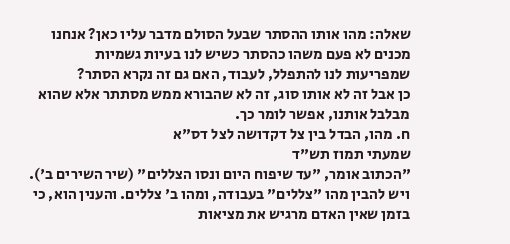שאלה: מהו אותו ההסתר שבעל הסולם מדבר עליו כאן? אנחנו מכנים לא פעם משהו כהסתר כשיש לנו בעיות גשמיות שמפריעות לנו להתפלל, לעבוד, האם גם זה נקרא הסתר?
כן אבל זה לא אותו סוג, זה לא שהבורא ממש מסתתר אלא שהוא מבלבל אותנו, אפשר לומר כך.
ח. מהו, הבדל בין צל דקדושה לצל דס"א
שמעתי תמוז תש"ד
"הכתוב אומר, "עד שיפוח היום ונסו הצללים" (שיר השירים ב').
ויש להבין מהו "צללים" בעבודה, ומהו ב' צללים. והענין הוא, כי בזמן שאין האדם מרגיש את מציאות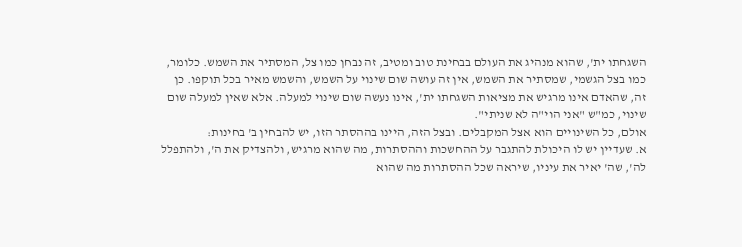השגחתו ית', שהוא מנהיג את העולם בבחינת טוב ומטיב, זה נבחן כמו צל, המסתיר את השמש. כלומר, כמו בצל הגשמי, שמסתיר את השמש, אין זה עושה שום שינוי על השמש, והשמש מאיר בכל תוקפו. כן זה, שהאדם אינו מרגיש את מציאות השגחתו ית', אינו נעשה שום שינוי למעלה. אלא שאין למעלה שום שינוי, כמ"ש "אני הוי"ה לא שניתי".
אולם, כל השינויים הוא אצל המקבלים. ובצל הזה, היינו בההסתר הזו, יש להבחין ב' בחינות:
א. שעדיין יש לו היכולת להתגבר על ההחשכות וההסתרות, מה שהוא מרגיש, ולהצדיק את ה', ולהתפלל לה', שה' יאיר את עיניו, שיראה שכל ההסתרות מה שהוא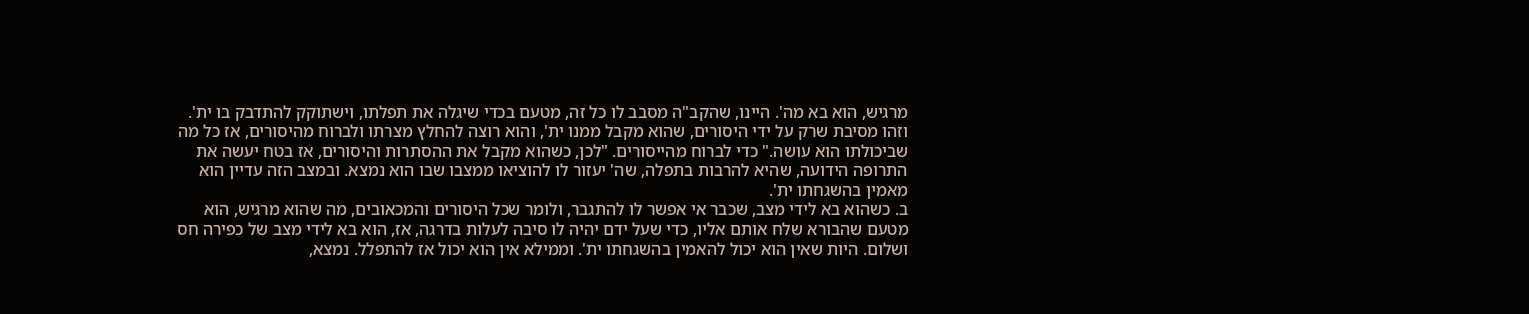מרגיש, הוא בא מה'. היינו, שהקב"ה מסבב לו כל זה, מטעם בכדי שיגלה את תפלתו, וישתוקק להתדבק בו ית'. וזהו מסיבת שרק על ידי היסורים, שהוא מקבל ממנו ית', והוא רוצה להחלץ מצרתו ולברוח מהיסורים, אז כל מה שביכולתו הוא עושה." כדי לברוח מהייסורים. "לכן, כשהוא מקבל את ההסתרות והיסורים, אז בטח יעשה את התרופה הידועה, שהיא להרבות בתפלה, שה' יעזור לו להוציאו ממצבו שבו הוא נמצא. ובמצב הזה עדיין הוא מאמין בהשגחתו ית'.
ב. כשהוא בא לידי מצב, שכבר אי אפשר לו להתגבר, ולומר שכל היסורים והמכאובים, מה שהוא מרגיש, הוא מטעם שהבורא שלח אותם אליו, כדי שעל ידם יהיה לו סיבה לעלות בדרגה, אז, הוא בא לידי מצב של כפירה חס ושלום. היות שאין הוא יכול להאמין בהשגחתו ית'. וממילא אין הוא יכול אז להתפלל. נמצא,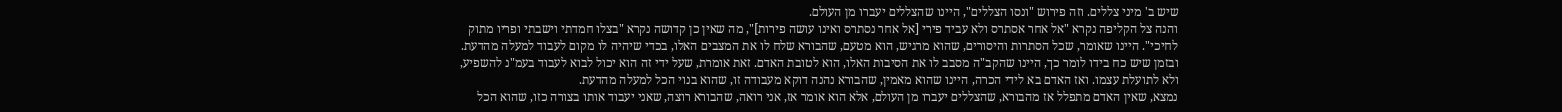שיש ב' מיני צללים. וזה פירוש "ונסו הצללים", היינו שהצללים יעברו מן העולם.
והנה צל הקליפה נקרא "אל אחר אסתרס ולא עביד פירי [אל אחר נסתרס ואינו עושה פירות]", מה שאין כן קדושה נקרא "בצלו חמדתי וישבתי ופריו מתוק לחיכי". היינו שאומר, שכל הסתרות והיסורים, שהוא מרגיש, הוא מטעם, שהבורא שלח לו את המצבים האלו, בכדי שיהיה לו מקום לעבוד למעלה מהדעת.
ובזמן שיש כח בידו לומר כך, היינו שהקב"ה מסבב לו את הסיבות האלו, הוא לטובת האדם. זאת אומרת, שעל ידי זה הוא יכול לבוא לעבוד בעמ"נ להשפיע, ולא לתועלת עצמו. ואז האדם בא לידי הכרה, היינו שהוא מאמין, שהבורא נהנה דוקא מעבודה זו, שהוא בנוי הכל למעלה מהדעת.
נמצא, שאין האדם מתפלל אז מהבורא, שהצללים יעברו מן העולם, אלא הוא אומר אז, אני רואה, שהבורא רוצה, שאני יעבוד אותו בצורה כזו, שהוא הכל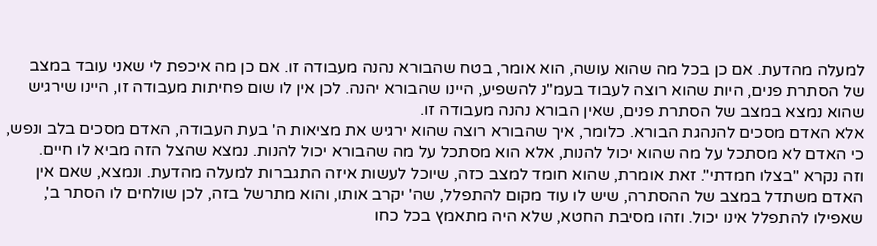למעלה מהדעת. אם כן בכל מה שהוא עושה, הוא אומר, בטח שהבורא נהנה מעבודה זו. אם כן מה איכפת לי שאני עובד במצב של הסתרת פנים, היות שהוא רוצה לעבוד בעמ"נ להשפיע, היינו שהבורא יהנה. לכן אין לו שום פחיתות מעבודה זו, היינו שירגיש שהוא נמצא במצב של הסתרת פנים, שאין הבורא נהנה מעבודה זו.
אלא האדם מסכים להנהגת הבורא. כלומר, איך שהבורא רוצה שהוא ירגיש את מציאות ה' בעת העבודה, האדם מסכים בלב ונפש, כי האדם לא מסתכל על מה שהוא יכול להנות, אלא הוא מסתכל על מה שהבורא יכול להנות. נמצא שהצל הזה מביא לו חיים.
וזה נקרא "בצלו חמדתי". זאת אומרת, שהוא חומד למצב כזה, שיוכל לעשות איזה התגברות למעלה מהדעת. ונמצא, שאם אין האדם משתדל במצב של ההסתרה, שיש לו עוד מקום להתפלל, שה' יקרב אותו, והוא מתרשל בזה, לכן שולחים לו הסתר ב', שאפילו להתפלל אינו יכול. וזהו מסיבת החטא, שלא היה מתאמץ בכל כחו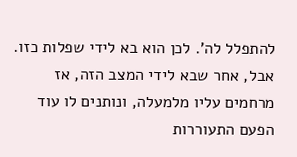להתפלל לה'. לכן הוא בא לידי שפלות כזו.
אבל, אחר שבא לידי המצב הזה, אז מרחמים עליו מלמעלה, ונותנים לו עוד הפעם התעוררות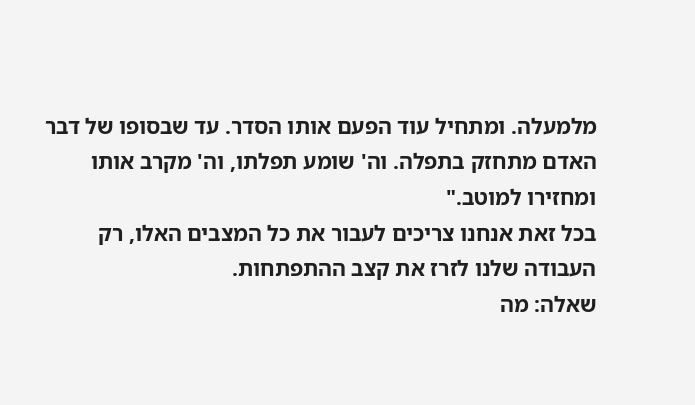מלמעלה. ומתחיל עוד הפעם אותו הסדר. עד שבסופו של דבר האדם מתחזק בתפלה. וה' שומע תפלתו, וה' מקרב אותו ומחזירו למוטב."
בכל זאת אנחנו צריכים לעבור את כל המצבים האלו, רק העבודה שלנו לזרז את קצב ההתפתחות.
שאלה: מה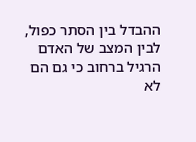ההבדל בין הסתר כפול, לבין המצב של האדם הרגיל ברחוב כי גם הם לא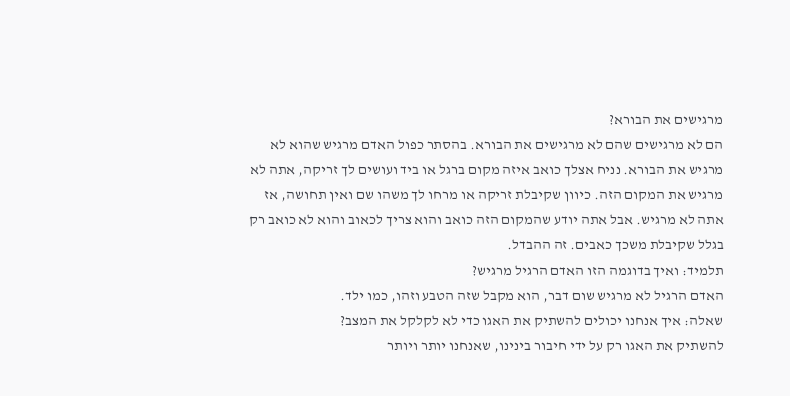מרגישים את הבורא?
הם לא מרגישים שהם לא מרגישים את הבורא. בהסתר כפול האדם מרגיש שהוא לא מרגיש את הבורא. נניח אצלך כואב איזה מקום ברגל או ביד ועושים לך זריקה, אתה לא מרגיש את המקום הזה. כיוון שקיבלת זריקה או מרחו לך משהו שם ואין תחושה, אז אתה לא מרגיש. אבל אתה יודע שהמקום הזה כואב והוא צריך לכאוב והוא לא כואב רק בגלל שקיבלת משכך כאבים. זה ההבדל.
תלמיד: ואיך בדוגמה הזו האדם הרגיל מרגיש?
האדם הרגיל לא מרגיש שום דבר, הוא מקבל שזה הטבע וזהו, כמו ילד.
שאלה: איך אנחנו יכולים להשתיק את האגו כדי לא לקלקל את המצב?
להשתיק את האגו רק על ידי חיבור בינינו, שאנחנו יותר ויותר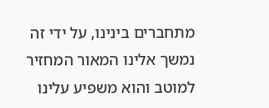מתחברים בינינו, על ידי זה נמשך אלינו המאור המחזיר למוטב והוא משפיע עלינו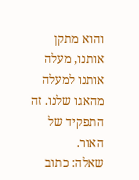והוא מתקן אותנו, מעלה אותנו למעלה מהאגו שלנו. זה התפקיד של האור.
שאלה: כתוב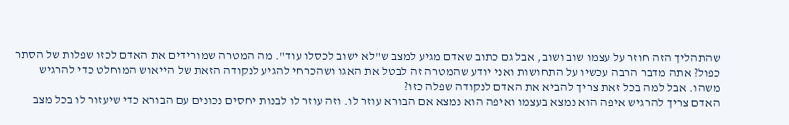שהתהליך הזה חוזר על עצמו שוב ושוב, אבל גם כתוב שאדם מגיע למצב ש"לא ישוב לכסלו עוד". מה המטרה שמורידים את האדם לכזו שפלות של הסתר כפול? אתה מדבר הרבה עכשיו על התחושות ואני יודע שהמטרה זה לבטל את האגו ושהכרחי להגיע לנקודה הזאת של הייאוש המוחלט כדי להרגיש משהו. אבל למה בכל זאת צריך להביא את האדם לנקודה שפלה כזו?
האדם צריך להרגיש איפה הוא נמצא בעצמו ואיפה הוא נמצא אם הבורא עוזר לו. וזה עוזר לו לבנות יחסים נכונים עם הבורא כדי שיעזור לו בכל מצב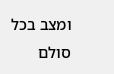ומצב בכל סולם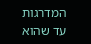המדרגות עד שהוא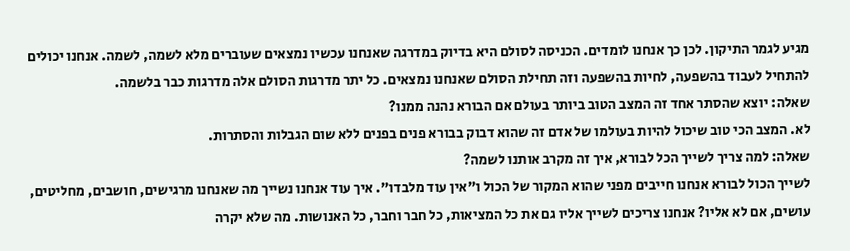מגיע לגמר התיקון. לכן כך אנחנו לומדים. הכניסה לסולם היא בדיוק במדרגה שאנחנו עכשיו נמצאים שעוברים מלא לשמה, לשמה. אנחנו יכולים להתחיל לעבוד בהשפעה, לחיות בהשפעה וזה תחילת הסולם שאנחנו נמצאים. כל יתר מדרגות הסולם אלה מדרגות כבר בלשמה.
שאלה: יוצא שהסתר אחד זה המצב הטוב ביותר בעולם אם הבורא נהנה ממנו?
לא. המצב הכי טוב שיכול להיות בעולמו של אדם זה שהוא דבוק בבורא פנים בפנים ללא שום הגבלות והסתרות.
שאלה: למה צריך לשייך הכל לבורא, איך זה מקרב אותנו לשמה?
לשייך הכול לבורא אנחנו חייבים מפני שהוא המקור של הכול ו"אין עוד מלבדו". איך עוד אנחנו נשייך מה שאנחנו מרגישים, חושבים, מחליטים, עושים, אם לא אליו? אנחנו צריכים לשייך אליו גם את כל המציאות, כל חבר וחבר, כל האנושות. מה שלא יקרה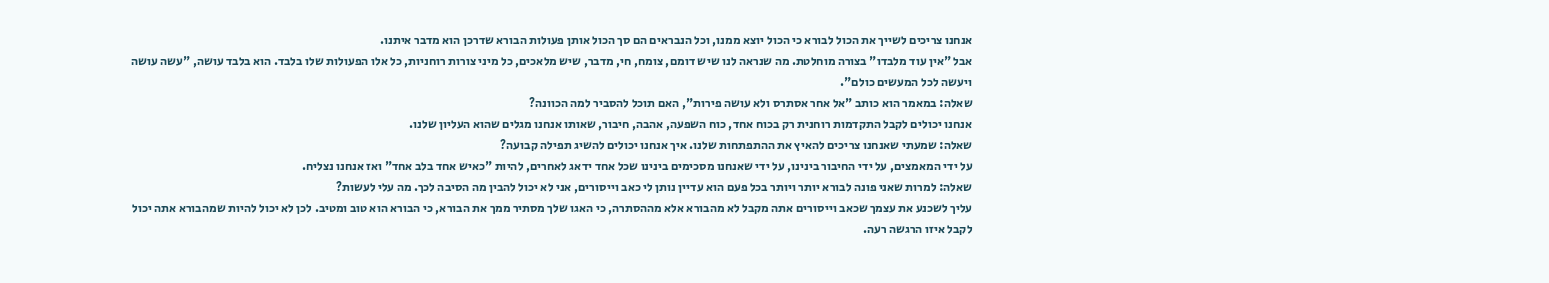אנחנו צריכים לשייך את הכול לבורא כי הכול יוצא ממנו, וכל הנבראים הם סך הכול אותן פעולות הבורא שדרכן הוא מדבר איתנו.
אבל "אין עוד מלבדו" בצורה מוחלטת. מה שנראה לנו שיש דומם, צומח, חי, מדבר, שיש מלאכים, כל מיני צורות רוחניות, כל אלו הפעולות שלו בלבד. הוא בלבד עושה, "עשה עושה ויעשה לכל המעשים כולם".
שאלה: במאמר הוא כותב "אל אחר אסתרס ולא עושה פירות", האם תוכל להסביר למה הכוונה?
אנחנו יכולים לקבל התקדמות רוחנית רק בכוח אחד, כוח השפעה, אהבה, חיבור, שאותו אנחנו מגלים שהוא העליון שלנו.
שאלה: שמעתי שאנחנו צריכים להאיץ את ההתפתחות שלנו. איך אנחנו יכולים להשיג תפילה קבועה?
על ידי המאמצים, על ידי החיבור בינינו, על ידי שאנחנו מסכימים בינינו שכל אחד ידאג לאחרים, להיות "כאיש אחד בלב אחד" ואז אנחנו נצליח.
שאלה: למרות שאני פונה לבורא יותר ויותר בכל פעם הוא עדיין נותן לי כאב וייסורים, אני לא יכול להבין מה הסיבה לכך. מה עלי לעשות?
עליך לשכנע את עצמך שכאב וייסורים אתה מקבל לא מהבורא אלא מההסתרה, כי האגו שלך מסתיר ממך את הבורא, כי הבורא הוא טוב ומטיב. לכן לא יכול להיות שמהבורא אתה יכול לקבל איזו הרגשה רעה.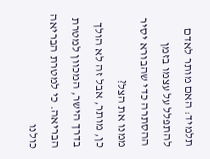תלמיד: האם מותר לאדם להתפלל על עצמו בזמן ההסתרה כדי שהבורא יסיר ממנו את הצל?
כן, מותר, אבל זה לא הולך בדרך הישר, המכוון למטרת הבריאה. כי למטרת הבריאה כולנו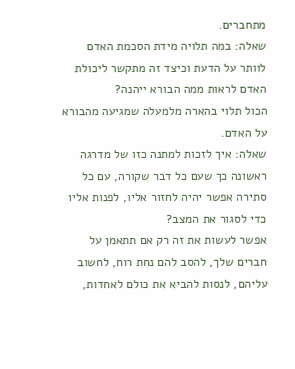מתחברים.
שאלה: במה תלויה מידת הסכמת האדם לוותר על הדעת וכיצד זה מתקשר ליכולת האדם לראות ממה הבורא ייהנה?
הכול תלוי בהארה מלמעלה שמגיעה מהבורא על האדם.
שאלה: איך לזכות למתנה כזו של מדרגה ראשונה כך שעם כל דבר שקורה, עם כל סתירה אפשר יהיה לחזור אליו, לפנות אליו כדי לסגור את המצב?
אפשר לעשות את זה רק אם תתאמן על חברים שלך, להסב להם נחת רוח, לחשוב עליהם, לנסות להביא את כולם לאחדות,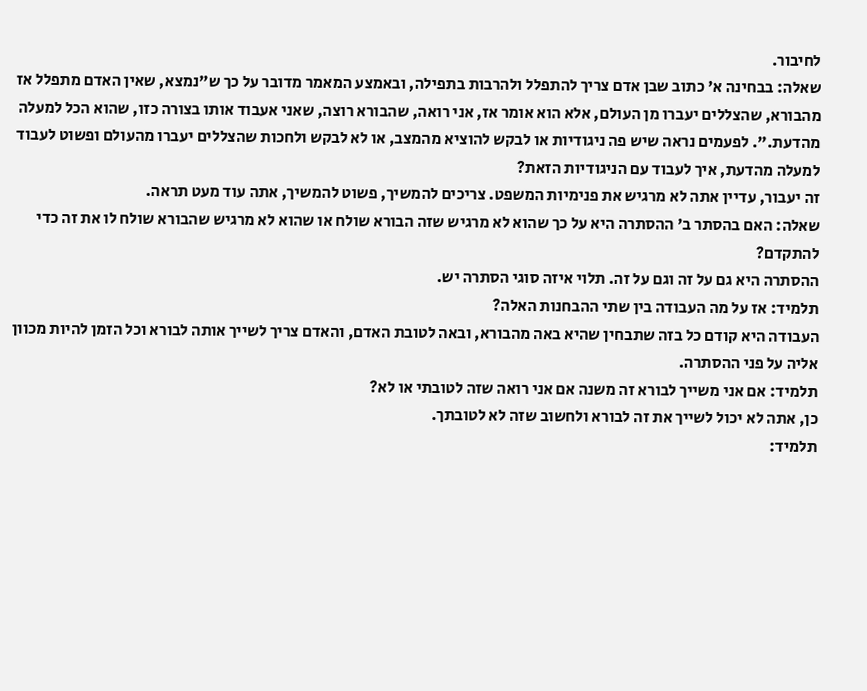לחיבור.
שאלה: בבחינה א' כתוב שבן אדם צריך להתפלל ולהרבות בתפילה, ובאמצע המאמר מדובר על כך ש"נמצא, שאין האדם מתפלל אז מהבורא, שהצללים יעברו מן העולם, אלא הוא אומר אז, אני רואה, שהבורא רוצה, שאני אעבוד אותו בצורה כזו, שהוא הכל למעלה מהדעת.". לפעמים נראה שיש פה ניגודיות או לבקש להוציא מהמצב, או לא לבקש ולחכות שהצללים יעברו מהעולם ופשוט לעבוד למעלה מהדעת, איך לעבוד עם הניגודיות הזאת?
זה יעבור, עדיין אתה לא מרגיש את פנימיות המשפט. צריכים להמשיך, פשוט להמשיך, אתה עוד מעט תראה.
שאלה: האם בהסתר ב' ההסתרה היא על כך שהוא לא מרגיש שזה הבורא שולח או שהוא לא מרגיש שהבורא שולח לו את זה כדי להתקדם?
ההסתרה היא גם על זה וגם על זה. תלוי איזה סוגי הסתרה יש.
תלמיד: אז על מה העבודה בין שתי ההבחנות האלה?
העבודה היא קודם כל בזה שתבחין שהיא באה מהבורא, ובאה לטובת האדם, והאדם צריך לשייך אותה לבורא וכל הזמן להיות מכוון אליה על פני ההסתרה.
תלמיד: אם אני משייך לבורא זה משנה אם אני רואה שזה לטובתי או לא?
כן, אתה לא יכול לשייך את זה לבורא ולחשוב שזה לא לטובתך.
תלמיד: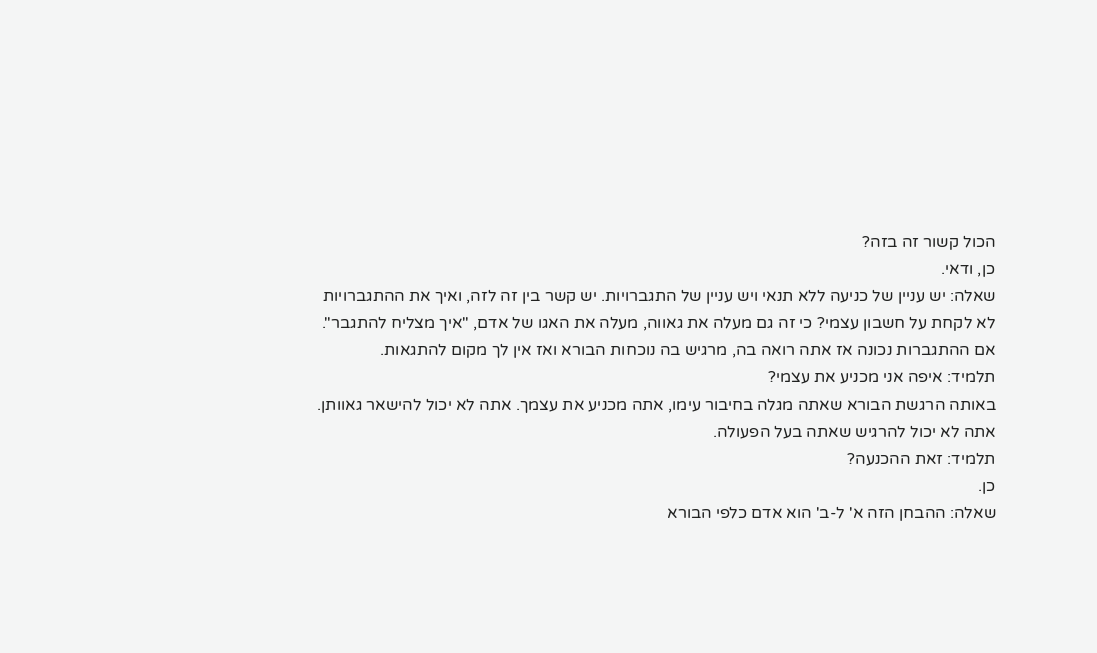הכול קשור זה בזה?
כן, ודאי.
שאלה: יש עניין של כניעה ללא תנאי ויש עניין של התגברויות. יש קשר בין זה לזה, ואיך את ההתגברויות לא לקחת על חשבון עצמי? כי זה גם מעלה את גאווה, מעלה את האגו של אדם, "איך מצליח להתגבר".
אם ההתגברות נכונה אז אתה רואה בה, מרגיש בה נוכחות הבורא ואז אין לך מקום להתגאות.
תלמיד: איפה אני מכניע את עצמי?
באותה הרגשת הבורא שאתה מגלה בחיבור עימו, אתה מכניע את עצמך. אתה לא יכול להישאר גאוותן. אתה לא יכול להרגיש שאתה בעל הפעולה.
תלמיד: זאת ההכנעה?
כן.
שאלה: ההבחן הזה א' ל-ב' הוא אדם כלפי הבורא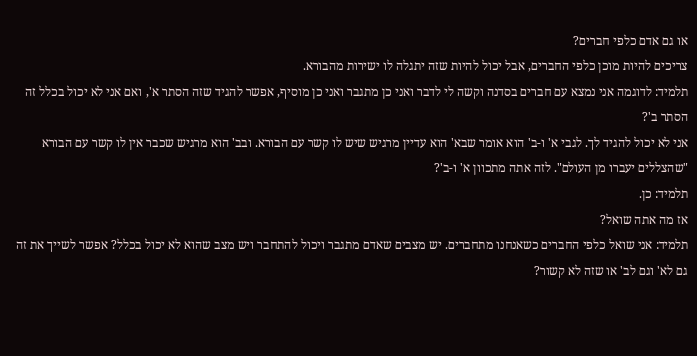או גם אדם כלפי חברים?
צריכים להיות מוכן כלפי החברים, אבל יכול להיות שזה יתגלה לו ישירות מהבורא.
תלמיד: לדוגמה אני נמצא עם חברים בסדנה וקשה לי לדבר ואני כן מתגבר ואני כן מוסיף, אפשר להגיד שזה הסתר א', ואם אני לא יכול בכלל זה הסתר ב'?
אני לא יכול להגיד לך. לגבי א' ו-ב' הוא אומר שבא' הוא עדיין מרגיש שיש לו קשר עם הבורא. ובב' הוא מרגיש שכבר אין לו קשר עם הבורא "שהצללים יעברו מן העולם". לזה אתה מתכוון א' ו-ב'?
תלמיד: כן.
אז מה אתה שואל?
תלמיד: אני שואל כלפי החברים כשאנחנו מתחברים. יש מצבים שאדם מתגבר ויכול להתחבר ויש מצב שהוא לא יכול בכלל? אפשר לשייך את זה גם לא' וגם לב' או שזה לא קשור?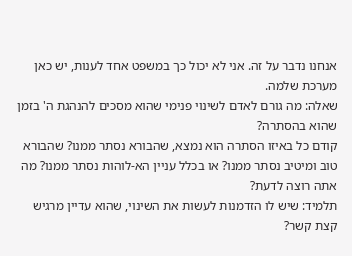אנחנו נדבר על זה. אני לא יכול כך במשפט אחד לענות, יש כאן מערכת שלמה.
שאלה: מה גורם לאדם לשינוי פנימי שהוא מסכים להנהגת ה' בזמן שהוא בהסתרה?
קודם כל באיזו הסתרה הוא נמצא, שהבורא נסתר ממנו? שהבורא טוב ומיטיב נסתר ממנו? או בכלל עניין הא-לוהות נסתר ממנו? מה אתה רוצה לדעת?
תלמיד: שיש לו הזדמנות לעשות את השינוי, שהוא עדיין מרגיש קצת קשר?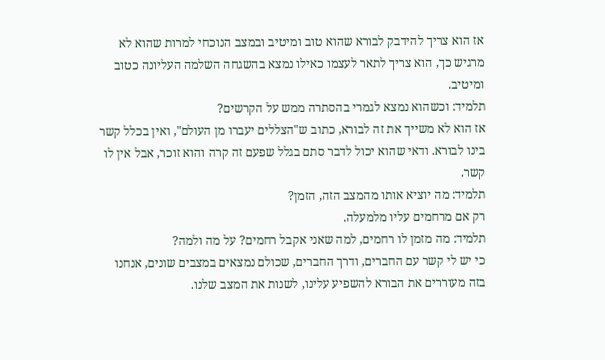אז הוא צריך להידבק לבורא שהוא טוב ומיטיב ובמצב הנוכחי למרות שהוא לא מרגיש כך, הוא צריך לתאר לעצמו כאילו נמצא בהשגחה השלמה העליונה כטוב ומיטיב.
תלמיד: וכשהוא נמצא לגמרי בהסתרה ממש על הקרשים?
אז הוא לא משייך את זה לבורא, כתוב ש"הצללים יעברו מן העולם", ואין בכלל קשר בינו לבורא. ודאי שהוא יכול לדבר סתם בגלל שפעם זה קרה והוא זוכר, אבל אין לו קשר.
תלמיד: מה יוציא אותו מהמצב הזה, הזמן?
רק אם מרחמים עליו מלמעלה.
תלמיד: מה מזמן לו רחמים, למה שאני אקבל רחמים? על מה ולמה?
כי יש לי קשר עם החברים, ודרך החברים, שכולם נמצאים במצבים שונים, אנחנו בזה מעוררים את הבורא להשפיע עלינו, לשנות את המצב שלנו.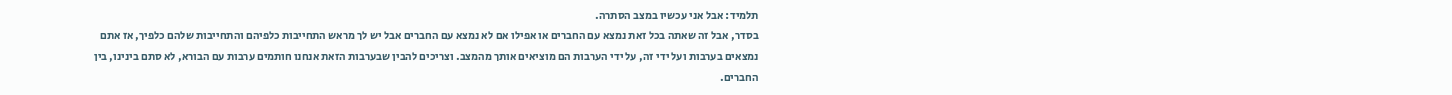תלמיד: אבל אני עכשיו במצב הסתרה.
בסדר, אבל זה שאתה בכל זאת נמצא עם החברים או אפילו אם לא נמצא עם החברים אבל יש לך מראש התחייבות כלפיהם והתחייבות שלהם כלפיך, אז אתם נמצאים בערבות ועל ידי זה, על ידי הערבות הם מוציאים אותך מהמצב. וצריכים להבין שבערבות הזאת אנחנו חותמים ערבות עם הבורא, לא סתם בינינו, בין החברים.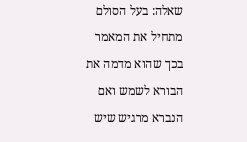שאלה: בעל הסולם מתחיל את המאמר בכך שהוא מדמה את הבורא לשמש ואם הנברא מרגיש שיש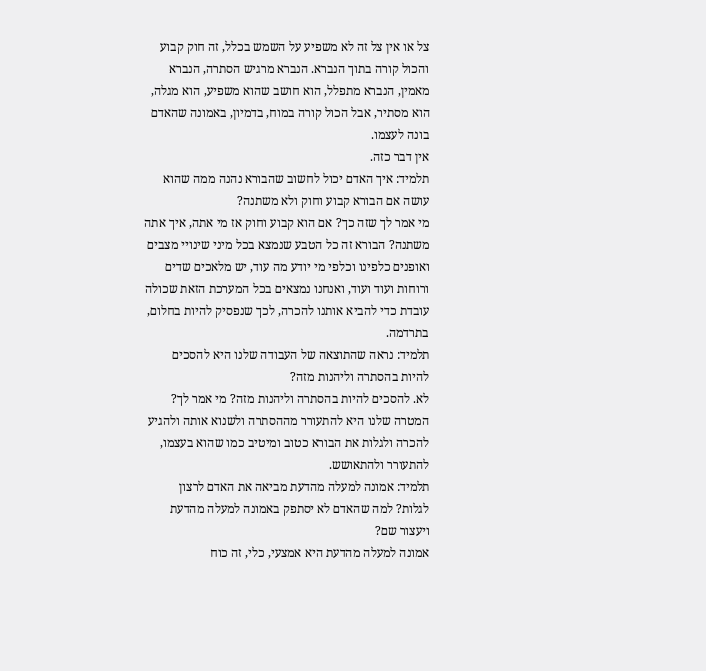צל או אין צל זה לא משפיע על השמש בכלל, זה חוק קבוע והכול קורה בתוך הנברא. הנברא מרגיש הסתרה, הנברא מאמין, הנברא מתפלל, הוא חושב שהוא משפיע, הוא מגלה, הוא מסתיר, אבל הכול קורה במוח, בדמיון, באמונה שהאדם בונה לעצמו.
אין דבר כזה.
תלמיד: איך האדם יכול לחשוב שהבורא נהנה ממה שהוא עושה אם הבורא קבוע וחוק ולא משתנה?
מי אמר לך שזה כך? אם הוא קבוע וחוק אז מי אתה, איך אתה משתנה? הבורא זה כל הטבע שנמצא בכל מיני שינויי מצבים ואופנים כלפינו וכלפי מי יודע מה עוד, יש מלאכים שדים ורוחות ועוד ועוד, ואנחנו נמצאים בכל המערכת הזאת שכולה עובדת כדי להביא אותנו להכרה, לכך שנפסיק להיות בחלום, בתרדמה.
תלמיד: נראה שהתוצאה של העבודה שלנו היא להסכים להיות בהסתרה וליהנות מזה?
לא. להסכים להיות בהסתרה וליהנות מזה? מי אמר לך? המטרה שלנו היא להתעורר מההסתרה ולשנוא אותה ולהגיע להכרה ולגלות את הבורא כטוב ומיטיב כמו שהוא בעצמו, להתעורר ולהתאושש.
תלמיד: אמונה למעלה מהדעת מביאה את האדם לרצון לגלות? למה שהאדם לא יסתפק באמונה למעלה מהדעת ויעצור שם?
אמונה למעלה מהדעת היא אמצעי, כלי, זה כוח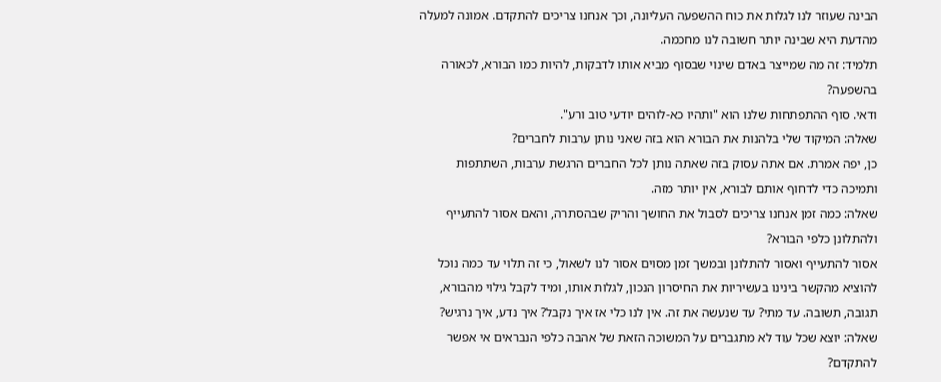הבינה שעוזר לנו לגלות את כוח ההשפעה העליונה, וכך אנחנו צריכים להתקדם. אמונה למעלה מהדעת היא שבינה יותר חשובה לנו מחכמה.
תלמיד: זה מה שמייצר באדם שינוי שבסוף מביא אותו לדבקות, להיות כמו הבורא, לכאורה בהשפעה?
ודאי. סוף ההתפתחות שלנו הוא "ותהיו כא-לוהים יודעי טוב ורע".
שאלה: המיקוד שלי בלהנות את הבורא הוא בזה שאני נותן ערבות לחברים?
כן, יפה אמרת. אם אתה עסוק בזה שאתה נותן לכל החברים הרגשת ערבות, השתתפות ותמיכה כדי לדחוף אותם לבורא, אין יותר מזה.
שאלה: כמה זמן אנחנו צריכים לסבול את החושך והריק שבהסתרה, והאם אסור להתעייף ולהתלונן כלפי הבורא?
אסור להתעייף ואסור להתלונן ובמשך זמן מסוים אסור לנו לשאול, כי זה תלוי עד כמה נוכל להוציא מהקשר בינינו בעשיריות את החיסרון הנכון, לגלות אותו, ומיד לקבל גילוי מהבורא, תגובה, תשובה. עד מתי? עד שנעשה את זה. אין לנו כלי אז איך נקבל? איך נדע, איך נרגיש?
שאלה: יוצא שכל עוד לא מתגברים על המשוכה הזאת של אהבה כלפי הנבראים אי אפשר להתקדם?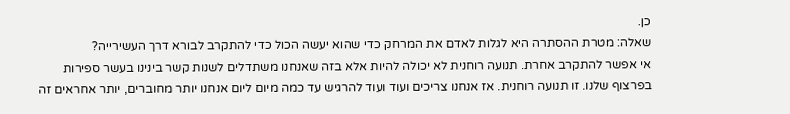כן.
שאלה: מטרת ההסתרה היא לגלות לאדם את המרחק כדי שהוא יעשה הכול כדי להתקרב לבורא דרך העשירייה?
אי אפשר להתקרב אחרת. תנועה רוחנית לא יכולה להיות אלא בזה שאנחנו משתדלים לשנות קשר בינינו בעשר ספירות בפרצוף שלנו. זו תנועה רוחנית. אז אנחנו צריכים ועוד ועוד להרגיש עד כמה מיום ליום אנחנו יותר מחוברים, יותר אחראים זה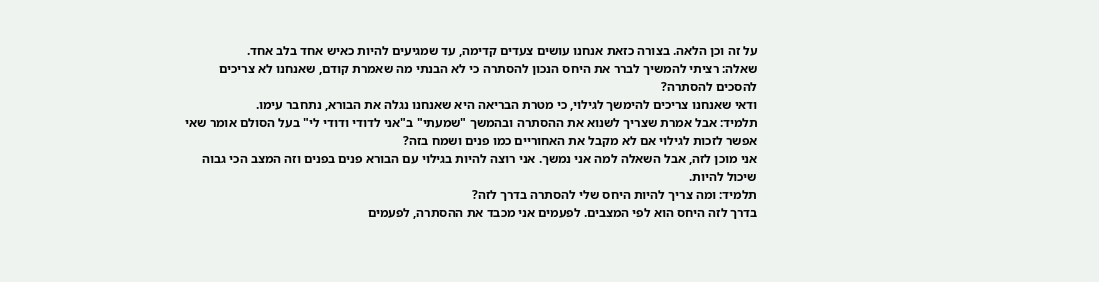על זה וכן הלאה. בצורה כזאת אנחנו עושים צעדים קדימה, עד שמגיעים להיות כאיש אחד בלב אחד.
שאלה: רציתי להמשיך לברר את היחס הנכון להסתרה כי לא הבנתי מה שאמרת קודם, שאנחנו לא צריכים להסכים להסתרה?
ודאי שאנחנו צריכים להימשך לגילוי, כי מטרת הבריאה היא שאנחנו נגלה את הבורא, נתחבר עימו.
תלמיד: אבל אמרת שצריך לשנוא את ההסתרה ובהמשך "שמעתי" ב"אני לדודי ודודי לי" בעל הסולם אומר שאי אפשר לזכות לגילוי אם לא מקבל את האחוריים כמו פנים ושמח בזה?
אני מוכן לזה, אבל השאלה למה אני נמשך. אני רוצה להיות בגילוי עם הבורא פנים בפנים וזה המצב הכי גבוה שיכול להיות.
תלמיד: ומה צריך להיות היחס שלי להסתרה בדרך לזה?
בדרך לזה היחס הוא לפי המצבים. לפעמים אני מכבד את ההסתרה, לפעמים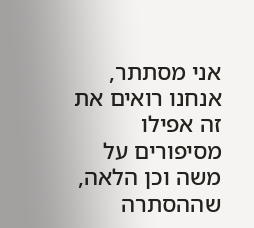אני מסתתר, אנחנו רואים את זה אפילו מסיפורים על משה וכן הלאה, שההסתרה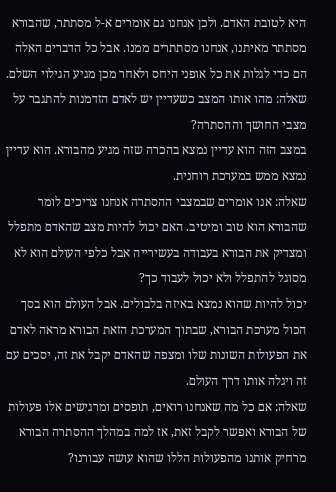היא לטובת האדם. ולכן אנחנו גם אומרים א-ל מסתתר, שהבורא מסתתר מאיתנו, אנחנו מסתתרים ממנו. אבל כל הדברים האלה הם כדי לגלות את כל אופני היחס ולאחר מכן מגיע הגילוי השלם.
שאלה: מהו אותו המצב כשעדיין יש לאדם הזדמנות להתגבר על מצבי החושך וההסתרה?
במצב הזה הוא עדיין נמצא בהכרה שזה מגיע מהבורא. הוא עדיין נמצא ממש במערכת רוחנית.
שאלה: אנו אומרים שבמצבי ההסתרה אנחנו צריכים לומר שהבורא הוא טוב ומיטיב. האם יכול להיות מצב שהאדם מתפלל ומצדיק את הבורא בעבודה בעשירייה אבל כלפי העולם הוא לא מסוגל להתפלל ולא יכול לעבוד כך?
יכול להיות שהוא נמצא באיזה בלבולים. אבל העולם הוא בסך הכול מערכת הבורא, שבתוך המערכת הזאת הבורא מראה לאדם את הפעולות השונות שלו ומצפה שהאדם יקבל את זה, יסכים עם זה ויגלה אותו דרך העולם.
שאלה: אם כל מה שאנחנו רואים, תופסים ומרגישים אלו פעולות של הבורא ואפשר לקבל זאת, אז למה במהלך ההסתרה הבורא מרחיק אותנו מהפעולות הללו שהוא עושה עבורנו?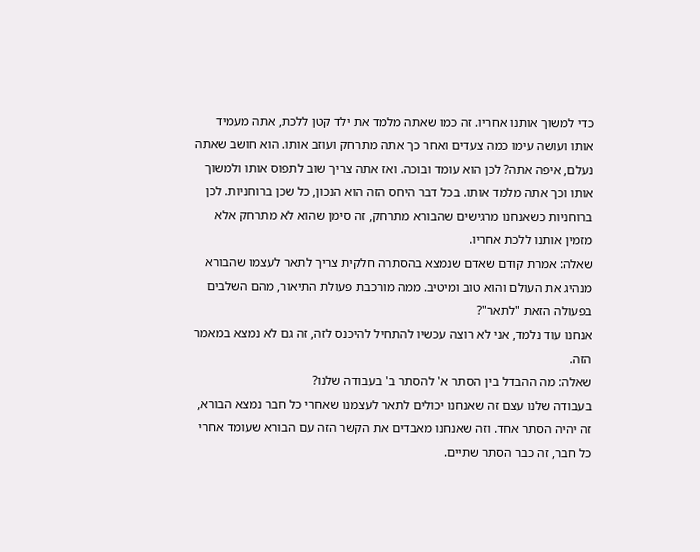כדי למשוך אותנו אחריו. זה כמו שאתה מלמד את ילד קטן ללכת, אתה מעמיד אותו ועושה עימו כמה צעדים ואחר כך אתה מתרחק ועוזב אותו. הוא חושב שאתה נעלם, איפה אתה? לכן הוא עומד ובוכה. ואז אתה צריך שוב לתפוס אותו ולמשוך אותו וכך אתה מלמד אותו. בכל דבר היחס הזה הוא הנכון, כל שכן ברוחניות. לכן ברוחניות כשאנחנו מרגישים שהבורא מתרחק, זה סימן שהוא לא מתרחק אלא מזמין אותנו ללכת אחריו.
שאלה: אמרת קודם שאדם שנמצא בהסתרה חלקית צריך לתאר לעצמו שהבורא מנהיג את העולם והוא טוב ומיטיב. ממה מורכבת פעולת התיאור, מהם השלבים בפעולה הזאת "לתאר"?
אנחנו עוד נלמד, אני לא רוצה עכשיו להתחיל להיכנס לזה, זה גם לא נמצא במאמר הזה.
שאלה: מה ההבדל בין הסתר א' להסתר ב' בעבודה שלנו?
בעבודה שלנו עצם זה שאנחנו יכולים לתאר לעצמנו שאחרי כל חבר נמצא הבורא, זה יהיה הסתר אחד. וזה שאנחנו מאבדים את הקשר הזה עם הבורא שעומד אחרי כל חבר, זה כבר הסתר שתיים.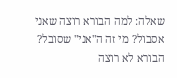שאלה: למה הבורא רוצה שאני אסבול? מי זה ה"אני" שסובל?
הבורא לא רוצה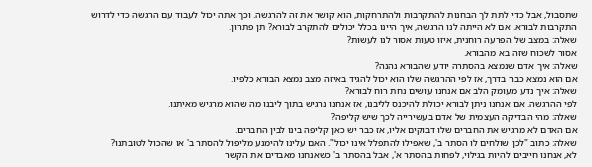שתסבול, אבל כדי לתת לך הבחנות להתקרבות ולהתרחקות, הוא קושר את זה להרגשה. וכך אתה יכול לעבוד עם הרגשה כדי לדרוש התקרבות לבורא. אם לא הייתה לנו הרגשה, איך היינו בכלל יכולים להתקרב לבורא? תן פתרון.
שאלה: במצב של הפרעה רוחנית, איזו טעות אסור לנו לעשות?
אסור לשכוח שזה בא מהבורא.
שאלה: איך אדם שנמצא בהסתרה יודע שהבורא נהנה?
אם הוא נמצא כבר בדרך, אז לפי ההרגשה שלו הוא יכול להגיד באיזה מצב נמצא הבורא כלפיו.
שאלה: איך נדע מעומק הלב אם אנחנו עושים נחת רוח לבורא?
לפי ההרגשה. אם אנחנו ניתן לבורא יכולת להיכנס לליבנו, אז אנחנו נרגיש בתוך ליבנו מה שהוא מרגיש מאיתנו.
שאלה: מהי הבדיקה העצמית של אדם בעשירייה לכך שיש קליפה?
אם האדם לא מרגיש את החברים שלו דבוקים אליו, אז כבר יש כאן קליפה בינו לבין החברים.
שאלה: כתוב "לכן שולחים לו הסתר ב', שאפילו להתפלל אינו יכול". האם עלינו להימנע מליפול להסתר ב' או שהכול לטובתנו?
לא, אנחנו חייבים להיות בגילוי, לפחות בהסתר א', אבל בהסתר ב' כשאנחנו מאבדים את הקשר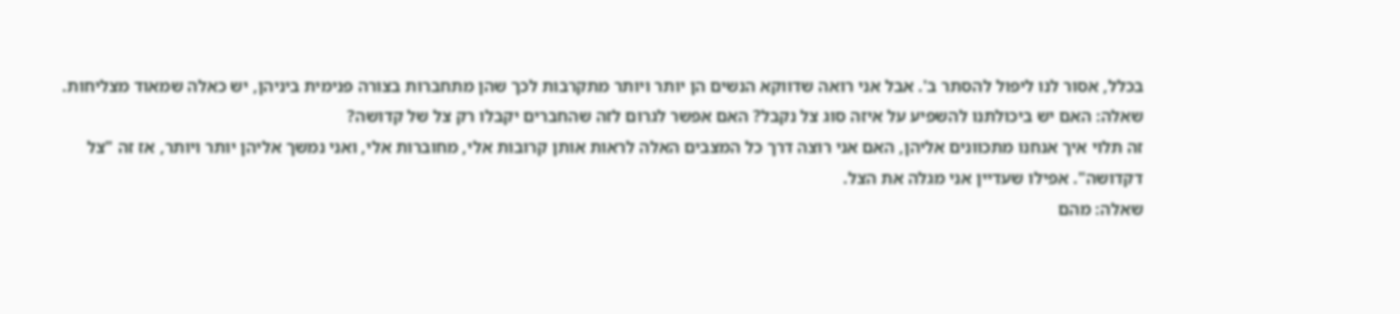בכלל, אסור לנו ליפול להסתר ב'. אבל אני רואה שדווקא הנשים הן יותר ויותר מתקרבות לכך שהן מתחברות בצורה פנימית ביניהן, יש כאלה שמאוד מצליחות.
שאלה: האם יש ביכולתנו להשפיע על איזה סוג צל נקבל? האם אפשר לגרום לזה שהחברים יקבלו רק צל של קדושה?
זה תלוי איך אנחנו מתכוונים אליהן, האם אני רוצה דרך כל המצבים האלה לראות אותן קרובות אלי, מחוברות אלי, ואני נמשך אליהן יותר ויותר, אז זה "צל דקדושה". אפילו שעדיין אני מגלה את הצל.
שאלה: מהם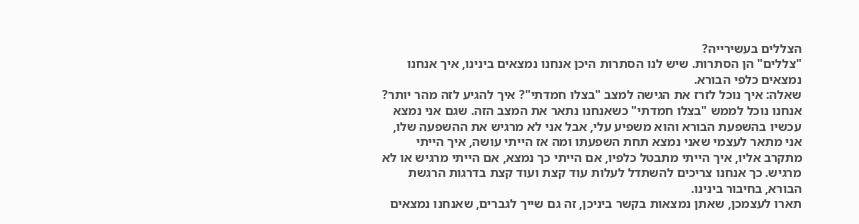הצללים בעשירייה?
"צללים" הן הסתרות. שיש לנו הסתרות היכן אנחנו נמצאים בינינו, איך אנחנו נמצאים כלפי הבורא.
שאלה: איך נוכל לזרז את הגישה למצב "בצלו חמדתי"? איך להגיע לזה מהר יותר?
אנחנו נוכל לממש "בצלו חמדתי" כשאנחנו נתאר את המצב הזה. שגם אני נמצא עכשיו בהשפעת הבורא והוא משפיע עלי, אבל אני לא מרגיש את ההשפעה שלו, אני מתאר לעצמי שאני נמצא תחת השפעתו ומה אז הייתי עושה, איך הייתי מתקרב אליו, איך הייתי מתבטל כלפיו, אם הייתי כך נמצא, אם הייתי מרגיש או לא מרגיש. כך אנחנו צריכים להשתדל לעלות עוד קצת ועוד קצת בדרגות הרגשת הבורא, בחיבור בינינו.
תארו לעצמכן, שאתן נמצאות בקשר ביניכן, זה גם שייך לגברים, שאנחנו נמצאים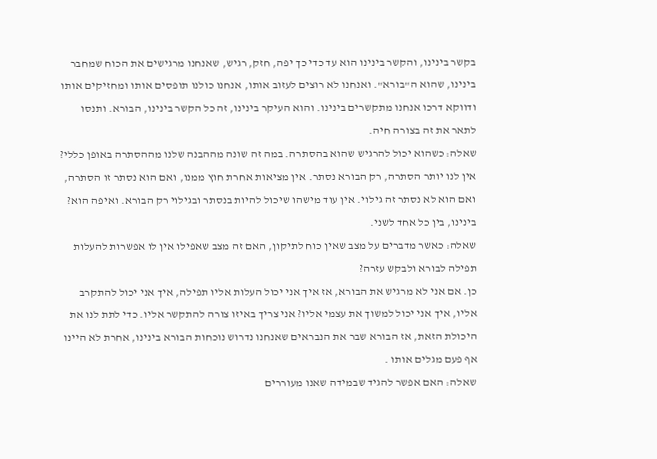בקשר בינינו, והקשר בינינו הוא עד כדי כך יפה, חזק, רגיש, שאנחנו מרגישים את הכוח שמחבר בינינו, שהוא ה"בורא". ואנחנו לא רוצים לעזוב אותו, אנחנו כולנו תופסים אותו ומחזיקים אותו ודווקא דרכו אנחנו מתקשרים בינינו. והוא העיקר בינינו, זה כל הקשר בינינו, הבורא. ותנסו לתאר את זה בצורה חיה.
שאלה: כשהוא יכול להרגיש שהוא בהסתרה. במה זה שונה מההבנה שלנו מההסתרה באופן כללי?
אין לנו יותר הסתרה, רק הבורא נסתר. אין מציאות אחרת חוץ ממנו, ואם הוא נסתר זו הסתרה, ואם הוא לא נסתר זה גילוי. אין עוד מישהו שיכול להיות בנסתר ובגילוי רק הבורא. ואיפה הוא? בינינו, בין כל אחד לשני.
שאלה: כאשר מדברים על מצב שאין כוח לתיקון, האם זה מצב שאפילו אין לו אפשרות להעלות תפילה לבורא ולבקש עזרה?
כן. אם אני לא מרגיש את הבורא, אז איך אני יכול העלות אליו תפילה, איך אני יכול להתקרב אליו, איך אני יכול למשוך את עצמי אליו? אני צריך באיזו צורה להתקשר אליו. כדי לתת לנו את היכולת הזאת, אז הבורא שבר את הנבראים שאנחנו נדרוש נוכחות הבורא בינינו, אחרת לא היינו אף פעם מגלים אותו .
שאלה: האם אפשר להגיד שבמידה שאנו מעוררים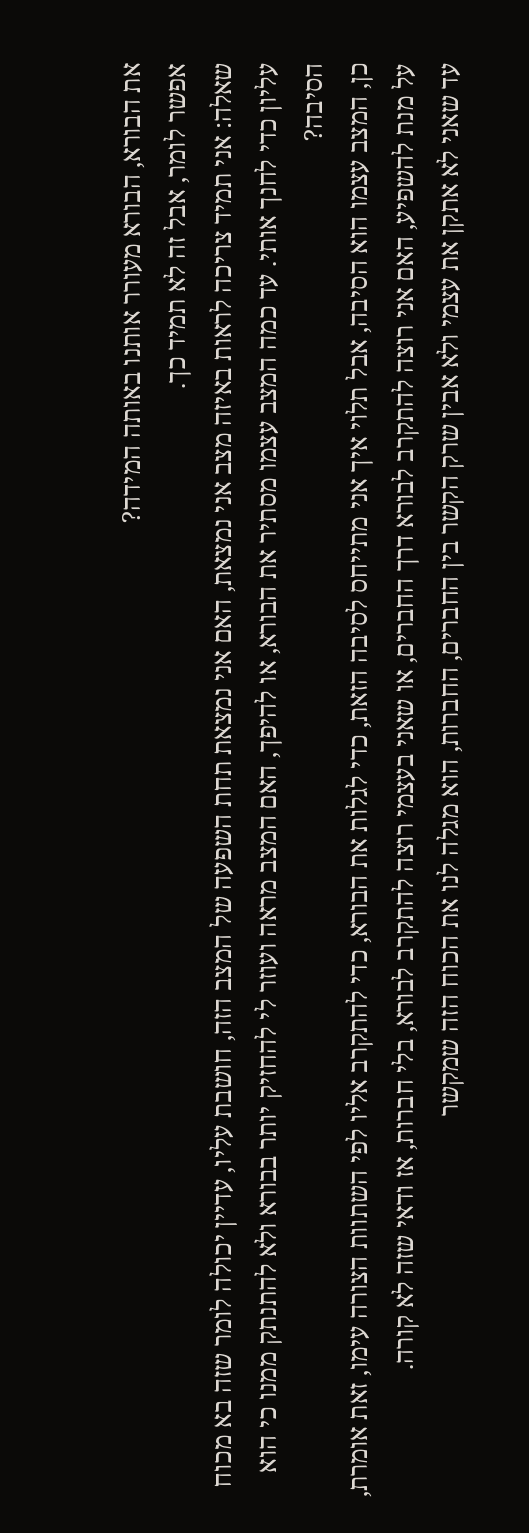את הבורא, הבורא מעורר אותנו באותה המידה?
אפשר לומר, אבל זה לא תמיד כך.
שאלה: אני תמיד צריכה לראות באיזה מצב אני נמצאת, האם אני נמצאת תחת השפעה של המצב הזה, חושבת עליו, עדיין יכולה לומר שזה בא מכוח עליון כדי לחנך אותי. עד כמה המצב עצמו מסתיר את הבורא, או להיפך, האם המצב מראה ועוזר לי להחזיק יותר בבורא ולא להתנתק ממנו כי הוא הסיבה?
כן, המצב עצמו הוא הסיבה, אבל תלוי איך אני מתייחס לסיבה הזאת, כדי לגלות את הבורא, כדי להתקרב אליו לפי השתוות הצורה עימו, זאת אומרת, על מנת להשפיע, האם אני רוצה להתקרב לבורא דרך החברים, או שאני בעצמי רוצה להתקרב לבורא, בלי חברות, אז ודאי שזה לא קורה.
עד שאני לא אתקן את עצמי ולא אבין שרק הקשר בין החברים, החברות, הוא מגלה לנו את הכוח הזה שמקשר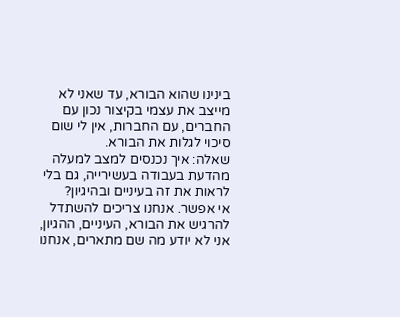בינינו שהוא הבורא, עד שאני לא מייצב את עצמי בקיצור נכון עם החברים, עם החברות, אין לי שום סיכוי לגלות את הבורא.
שאלה: איך נכנסים למצב למעלה מהדעת בעבודה בעשירייה, גם בלי לראות את זה בעיניים ובהיגיון?
אי אפשר. אנחנו צריכים להשתדל להרגיש את הבורא, העיניים, ההגיון, אני לא יודע מה שם מתארים, אנחנו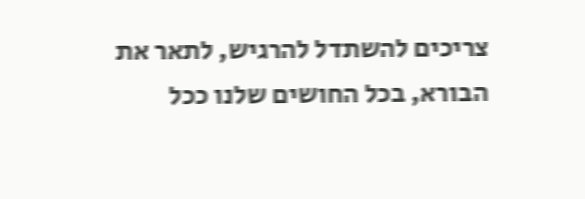צריכים להשתדל להרגיש, לתאר את הבורא, בכל החושים שלנו ככל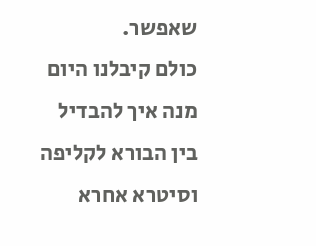שאפשר.
כולם קיבלנו היום מנה איך להבדיל בין הבורא לקליפה וסיטרא אחרא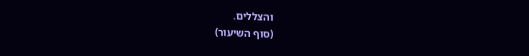והצללים.
(סוף השיעור)